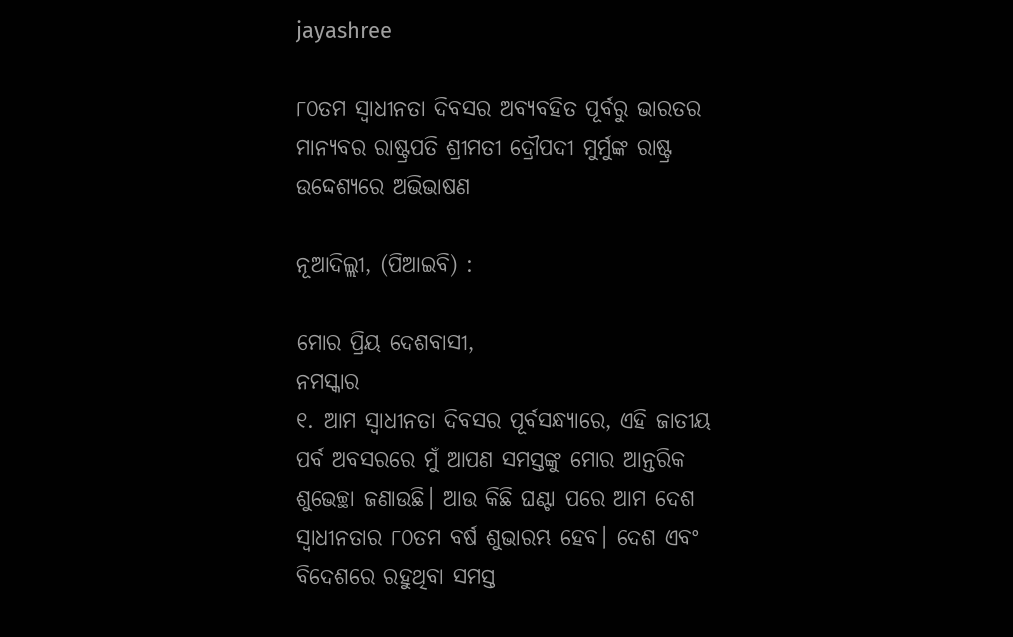jayashree

୮୦ତମ ସ୍ୱାଧୀନତା ଦିବସର ଅବ୍ୟବହିତ ପୂର୍ବରୁ ଭାରତର ମାନ୍ୟବର ରାଷ୍ଟ୍ରପତି ଶ୍ରୀମତୀ ଦ୍ରୌପଦୀ ମୁର୍ମୁଙ୍କ ରାଷ୍ଟ୍ର ଉଦ୍ଦେଶ୍ୟରେ ଅଭିଭାଷଣ

ନୂଆଦିଲ୍ଲୀ, (ପିଆଇବି) :

ମୋର ପ୍ରିୟ ଦେଶବାସୀ,
ନମସ୍କାର
୧. ଆମ ସ୍ୱାଧୀନତା ଦିବସର ପୂର୍ବସନ୍ଧ୍ୟାରେ, ଏହି ଜାତୀୟ ପର୍ବ ଅବସରରେ ମୁଁ ଆପଣ ସମସ୍ତଙ୍କୁ ମୋର ଆନ୍ତରିକ ଶୁଭେଚ୍ଛା ଜଣାଉଛି। ଆଉ କିଛି ଘଣ୍ଟା ପରେ ଆମ ଦେଶ ସ୍ୱାଧୀନତାର ୮୦ତମ ବର୍ଷ ଶୁଭାରମ୍ଭ ହେବ। ଦେଶ ଏବଂ ବିଦେଶରେ ରହୁଥିବା ସମସ୍ତ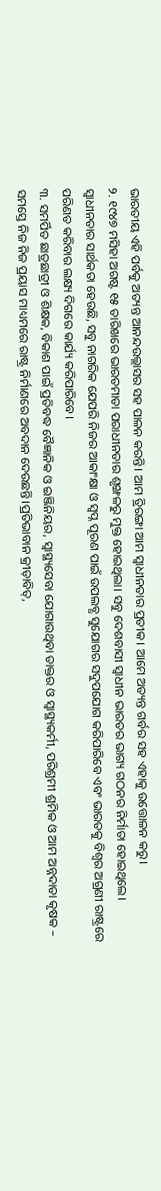ଭାରତୀୟ ଏହି ପର୍ବକୁ ଅତ୍ୟନ୍ତ ଆନନ୍ଦଉଲ୍ଲାସର ସହ ପାଳନ କରନ୍ତି। ଆମ ତ୍ରିରଙ୍ଗା ଆମ ସ୍ୱାଧୀନତାର ପ୍ରତୀକ। ଆମେ ଅତ୍ୟନ୍ତ ଗର୍ବର ସହ ଏହାକୁ ଉତ୍ତୋଳନ କରୁ।
୨. ୧୯୪୭ ମସିହା ଅଗଷ୍ଟ ୧୫ ତାରିଖରେ ଭାରତମାତା ପରାଧୀନତାର ଶୃଙ୍ଖଳରୁ ମୁକ୍ତ ହୋଇଥିଲା। ସବୁ ଦେଶବାସୀ ସ୍ୱାଧୀନ ଭାରତର ଭାଗ୍ୟ ଗଠନର ନିର୍ମାତା ହୋଇଥିଲେ। ସ୍ୱାଧୀନତାର ସାର୍ଥକତା ହେଉଛି, ସବୁ ନାଗରିକ ଯେପରି ନିଜର ଆକାଂକ୍ଷା ଓ ସ୍ୱପ୍ନ ପୂରଣ ପାଇଁ ଉପଲବ୍ଧ ସୁଯୋଗର ସଦୁପଯୋଗ କରିପାରିବେ ଏବଂ ଭାରତକୁ ବିଶ୍ୱର ଅଗ୍ରଣୀ ରାଷ୍ଟ୍ରରେ ପରିଣତ କରିବାର ଲକ୍ଷ୍ୟ ଦିଗରେ କାର୍ଯ୍ୟ କରିପାରିବେ।
୩. ସମର୍ପିତ ଛାତ୍ରଛାତ୍ରୀ ଓ ଶିକ୍ଷକ, ବିକାଶ ପାଇଁ ପ୍ରତିବଦ୍ଧ ବୈଜ୍ଞାନିକ ଓ ଇଞ୍ଜିନିୟର, ସ୍ୱାସ୍ଥ୍ୟସେବା ଯୋଗାଉଥିବା ଡାକ୍ତର ଓ ସ୍ୱାସ୍ଥ୍ୟକର୍ମୀ, ପରିଶ୍ରମୀ ଶ୍ରମିକ ଓ ଆମ ଅନ୍ନଦାତା କୃଷକ – ସମସ୍ତେ ନିଜ ନିଜ ପ୍ରୟାସ ମାଧ୍ୟମରେ ରାଷ୍ଟ୍ର ନିର୍ମାଣରେ ଅବଦାନ ଦେଉଛନ୍ତି।ପ୍ରତିଭାବାନ କ୍ରୀଡ଼ାବିତ୍,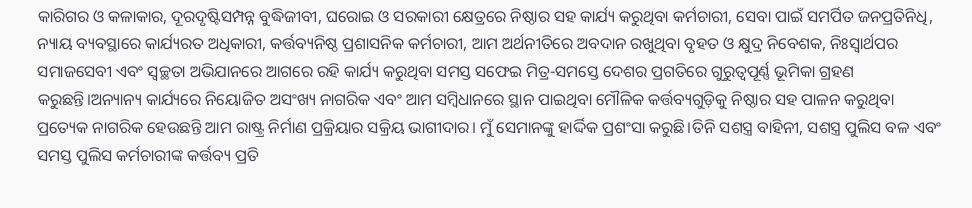କାରିଗର ଓ କଳାକାର, ଦୂରଦୃଷ୍ଟିସମ୍ପନ୍ନ ବୁଦ୍ଧିଜୀବୀ, ଘରୋଇ ଓ ସରକାରୀ କ୍ଷେତ୍ରରେ ନିଷ୍ଠାର ସହ କାର୍ଯ୍ୟ କରୁଥିବା କର୍ମଚାରୀ, ସେବା ପାଇଁ ସମର୍ପିତ ଜନପ୍ରତିନିଧି, ନ୍ୟାୟ ବ୍ୟବସ୍ଥାରେ କାର୍ଯ୍ୟରତ ଅଧିକାରୀ, କର୍ତ୍ତବ୍ୟନିଷ୍ଠ ପ୍ରଶାସନିକ କର୍ମଚାରୀ, ଆମ ଅର୍ଥନୀତିରେ ଅବଦାନ ରଖୁଥିବା ବୃହତ ଓ କ୍ଷୁଦ୍ର ନିବେଶକ, ନିଃସ୍ୱାର୍ଥପର ସମାଜସେବୀ ଏବଂ ସ୍ୱଚ୍ଛତା ଅଭିଯାନରେ ଆଗରେ ରହି କାର୍ଯ୍ୟ କରୁଥିବା ସମସ୍ତ ସଫେଇ ମିତ୍ର-ସମସ୍ତେ ଦେଶର ପ୍ରଗତିରେ ଗୁରୁତ୍ୱପୂର୍ଣ୍ଣ ଭୂମିକା ଗ୍ରହଣ କରୁଛନ୍ତି।ଅନ୍ୟାନ୍ୟ କାର୍ଯ୍ୟରେ ନିୟୋଜିତ ଅସଂଖ୍ୟ ନାଗରିକ ଏବଂ ଆମ ସମ୍ବିଧାନରେ ସ୍ଥାନ ପାଇଥିବା ମୌଳିକ କର୍ତ୍ତବ୍ୟଗୁଡ଼ିକୁ ନିଷ୍ଠାର ସହ ପାଳନ କରୁଥିବା ପ୍ରତ୍ୟେକ ନାଗରିକ ହେଉଛନ୍ତି ଆମ ରାଷ୍ଟ୍ର ନିର୍ମାଣ ପ୍ରକ୍ରିୟାର ସକ୍ରିୟ ଭାଗୀଦାର। ମୁଁ ସେମାନଙ୍କୁ ହାର୍ଦ୍ଦିକ ପ୍ରଶଂସା କରୁଛି।ତିନି ସଶସ୍ତ୍ର ବାହିନୀ, ସଶସ୍ତ୍ର ପୁଲିସ ବଳ ଏବଂ ସମସ୍ତ ପୁଲିସ କର୍ମଚାରୀଙ୍କ କର୍ତ୍ତବ୍ୟ ପ୍ରତି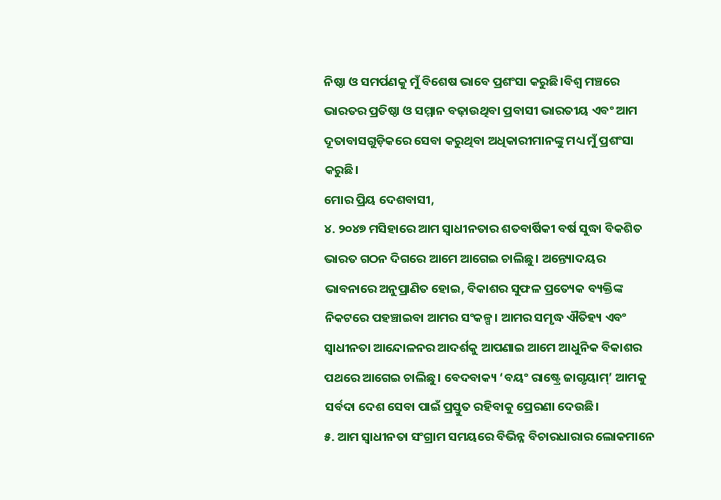ନିଷ୍ଠା ଓ ସମର୍ପଣକୁ ମୁଁ ବିଶେଷ ଭାବେ ପ୍ରଶଂସା କରୁଛି।ବିଶ୍ୱ ମଞ୍ଚରେ ଭାରତର ପ୍ରତିଷ୍ଠା ଓ ସମ୍ମାନ ବଢ଼ାଉଥିବା ପ୍ରବାସୀ ଭାରତୀୟ ଏବଂ ଆମ ଦୂତାବାସଗୁଡ଼ିକରେ ସେବା କରୁଥିବା ଅଧିକାରୀମାନଙ୍କୁ ମଧ୍ୟ ମୁଁ ପ୍ରଶଂସା କରୁଛି।
ମୋର ପ୍ରିୟ ଦେଶବାସୀ,
୪. ୨୦୪୭ ମସିହାରେ ଆମ ସ୍ୱାଧୀନତାର ଶତବାର୍ଷିକୀ ବର୍ଷ ସୁଦ୍ଧା ବିକଶିତ ଭାରତ ଗଠନ ଦିଗରେ ଆମେ ଆଗେଇ ଚାଲିଛୁ। ଅନ୍ତ୍ୟୋଦୟର ଭାବନାରେ ଅନୁପ୍ରାଣିତ ହୋଇ, ବିକାଶର ସୁଫଳ ପ୍ରତ୍ୟେକ ବ୍ୟକ୍ତିଙ୍କ ନିକଟରେ ପହଞ୍ଚାଇବା ଆମର ସଂକଳ୍ପ। ଆମର ସମୃଦ୍ଧ ଐତିହ୍ୟ ଏବଂ ସ୍ୱାଧୀନତା ଆନ୍ଦୋଳନର ଆଦର୍ଶକୁ ଆପଣାଇ ଆମେ ଆଧୁନିକ ବିକାଶର ପଥରେ ଆଗେଇ ଚାଲିଛୁ। ବେଦବାକ୍ୟ ‘ବୟଂ ରାଷ୍ଟ୍ରେ ଜାଗୃୟାମ୍’ ଆମକୁ ସର୍ବଦା ଦେଶ ସେବା ପାଇଁ ପ୍ରସ୍ତୁତ ରହିବାକୁ ପ୍ରେରଣା ଦେଉଛି।
୫. ଆମ ସ୍ୱାଧୀନତା ସଂଗ୍ରାମ ସମୟରେ ବିଭିନ୍ନ ବିଚାରଧାରାର ଲୋକମାନେ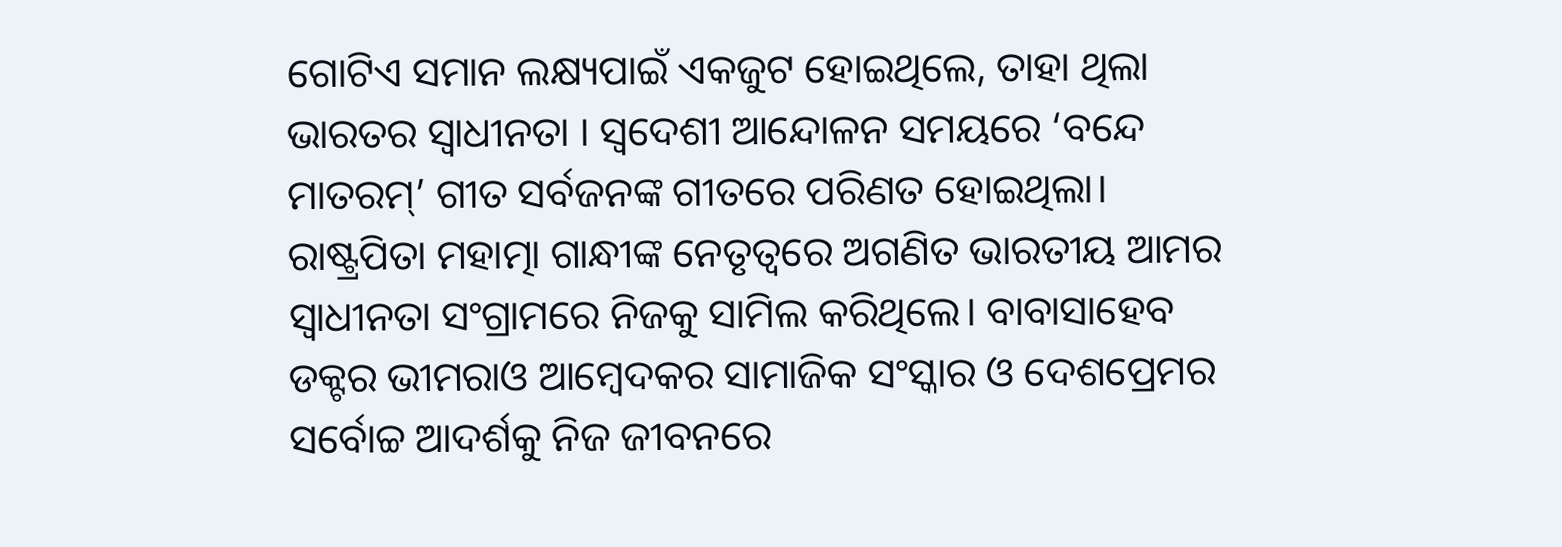ଗୋଟିଏ ସମାନ ଲକ୍ଷ୍ୟପାଇଁ ଏକଜୁଟ ହୋଇଥିଲେ, ତାହା ଥିଲା ଭାରତର ସ୍ୱାଧୀନତା । ସ୍ୱଦେଶୀ ଆନ୍ଦୋଳନ ସମୟରେ ‘ବନ୍ଦେ ମାତରମ୍’ ଗୀତ ସର୍ବଜନଙ୍କ ଗୀତରେ ପରିଣତ ହୋଇଥିଲା। ରାଷ୍ଟ୍ରପିତା ମହାତ୍ମା ଗାନ୍ଧୀଙ୍କ ନେତୃତ୍ୱରେ ଅଗଣିତ ଭାରତୀୟ ଆମର ସ୍ୱାଧୀନତା ସଂଗ୍ରାମରେ ନିଜକୁ ସାମିଲ କରିଥିଲେ। ବାବାସାହେବ ଡକ୍ଟର ଭୀମରାଓ ଆମ୍ବେଦକର ସାମାଜିକ ସଂସ୍କାର ଓ ଦେଶପ୍ରେମର ସର୍ବୋଚ୍ଚ ଆଦର୍ଶକୁ ନିଜ ଜୀବନରେ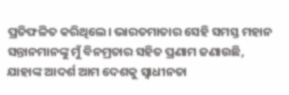ପ୍ରତିଫଳିତ କରିଥିଲେ। ଭାରତମାତାର ସେହି ସମସ୍ତ ମହାନ ସନ୍ତାନମାନଙ୍କୁ ମୁଁ ବିନମ୍ରତାର ସହିତ ପ୍ରଣାମ ଜଣାଉଛି, ଯାହାଙ୍କ ଆଦର୍ଶ ଆମ ଦେଶକୁ ସ୍ୱାଧୀନତା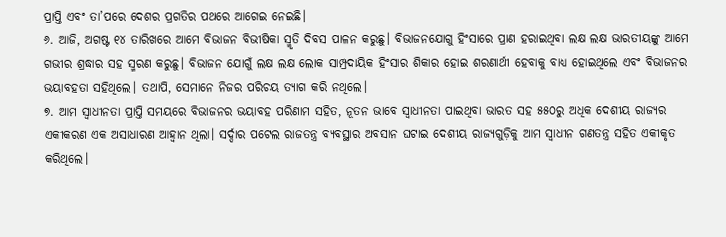ପ୍ରାପ୍ତି ଏବଂ ତା’ପରେ ଦେଶର ପ୍ରଗତିର ପଥରେ ଆଗେଇ ନେଇଛି।
୬. ଆଜି, ଅଗଷ୍ଟ ୧୪ ତାରିଖରେ ଆମେ ବିଭାଜନ ବିଭୀଷିକା ସ୍ମୃତି ଦିବସ ପାଳନ କରୁଛୁ। ବିଭାଜନଯୋଗୁ ହିଂସାରେ ପ୍ରାଣ ହରାଇଥିବା ଲକ୍ଷ ଲକ୍ଷ ଭାରତୀୟଙ୍କୁ ଆମେ ଗଭୀର ଶ୍ରଦ୍ଧାର ସହ ସ୍ମରଣ କରୁଛୁ। ବିଭାଜନ ଯୋଗୁଁ ଲକ୍ଷ ଲକ୍ଷ ଲୋକ ସାମ୍ପ୍ରଦାୟିକ ହିଂସାର ଶିକାର ହୋଇ ଶରଣାର୍ଥୀ ହେବାକୁ ବାଧ୍ୟ ହୋଇଥିଲେ ଏବଂ ବିଭାଜନର ଭୟାବହତା ସହିଥିଲେ। ତଥାପି, ସେମାନେ ନିଜର ପରିଚୟ ତ୍ୟାଗ କରି ନଥିଲେ।
୭. ଆମ ସ୍ୱାଧୀନତା ପ୍ରାପ୍ତି ସମୟରେ ବିଭାଜନର ଭୟାବହ ପରିଣାମ ସହିତ, ନୂତନ ଭାବେ ସ୍ବାଧୀନତା ପାଇଥିବା ଭାରତ ସହ ୫୫୦ରୁ ଅଧିକ ଦେଶୀୟ ରାଜ୍ୟର ଏକୀକରଣ ଏକ ଅସାଧାରଣ ଆହ୍ୱାନ ଥିଲା। ସର୍ଦ୍ଦାର ପଟେଲ ରାଜତନ୍ତ୍ର ବ୍ୟବସ୍ଥାର ଅବସାନ ଘଟାଇ ଦେଶୀୟ ରାଜ୍ୟଗୁଡ଼ିକୁ ଆମ ସ୍ୱାଧୀନ ଗଣତନ୍ତ୍ର ସହିତ ଏକୀକୃତ କରିଥିଲେ।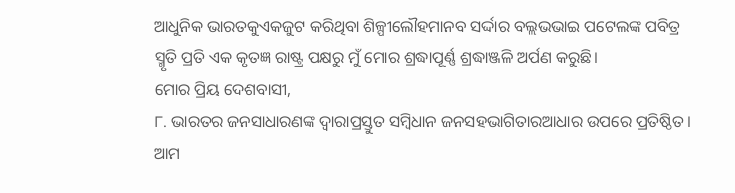ଆଧୁନିକ ଭାରତକୁଏକଜୁଟ କରିଥିବା ଶିଳ୍ପୀଲୌହମାନବ ସର୍ଦ୍ଦାର ବଲ୍ଲଭଭାଇ ପଟେଲଙ୍କ ପବିତ୍ର ସ୍ମୃତି ପ୍ରତି ଏକ କୃତଜ୍ଞ ରାଷ୍ଟ୍ର ପକ୍ଷରୁ ମୁଁ ମୋର ଶ୍ରଦ୍ଧାପୂର୍ଣ୍ଣ ଶ୍ରଦ୍ଧାଞ୍ଜଳି ଅର୍ପଣ କରୁଛି।
ମୋର ପ୍ରିୟ ଦେଶବାସୀ,
୮. ଭାରତର ଜନସାଧାରଣଙ୍କ ଦ୍ୱାରାପ୍ରସ୍ତୁତ ସମ୍ବିଧାନ ଜନସହଭାଗିତାରଆଧାର ଉପରେ ପ୍ରତିଷ୍ଠିତ। ଆମ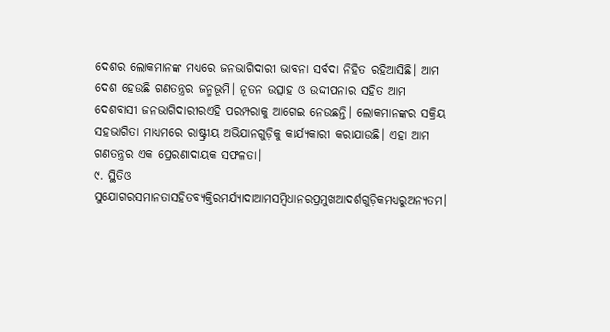ଦେଶର ଲୋକମାନଙ୍କ ମଧ୍ୟରେ ଜନଭାଗିଦାରୀ ଭାବନା ସର୍ବଦା ନିହିତ ରହିଆସିଛି। ଆମ ଦେଶ ହେଉଛି ଗଣତନ୍ତ୍ରର ଜନ୍ମଭୂମି। ନୂତନ ଉତ୍ସାହ ଓ ଉଦ୍ଦୀପନାର ସହିତ ଆମ ଦେଶବାସୀ ଜନଭାଗିଦାରୀରଏହି ପରମ୍ପରାକୁ ଆଗେଇ ନେଉଛନ୍ତି। ଲୋକମାନଙ୍କର ସକ୍ରିୟ ସହଭାଗିତା ମାଧ୍ୟମରେ ରାଷ୍ଟ୍ରୀୟ ଅଭିଯାନଗୁଡ଼ିକୁ କାର୍ଯ୍ୟକାରୀ କରାଯାଉଛି। ଏହା ଆମ ଗଣତନ୍ତ୍ରର ଏକ ପ୍ରେରଣାଦାୟକ ସଫଳତା।
୯. ସ୍ଥିତିଓ ସୁଯୋଗରସମାନତାସହିତବ୍ୟକ୍ତିରମର୍ଯ୍ୟାଦାଆମସମ୍ବିଧାନରପ୍ରମୁଖଆଦର୍ଶଗୁଡ଼ିକମଧ୍ୟରୁଅନ୍ୟତମ।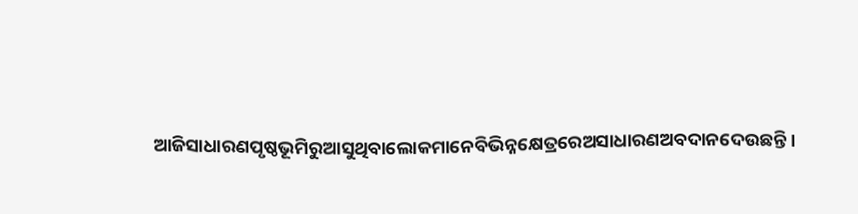ଆଜିସାଧାରଣପୃଷ୍ଠଭୂମିରୁଆସୁଥିବାଲୋକମାନେବିଭିନ୍ନକ୍ଷେତ୍ରରେଅସାଧାରଣଅବଦାନଦେଉଛନ୍ତି।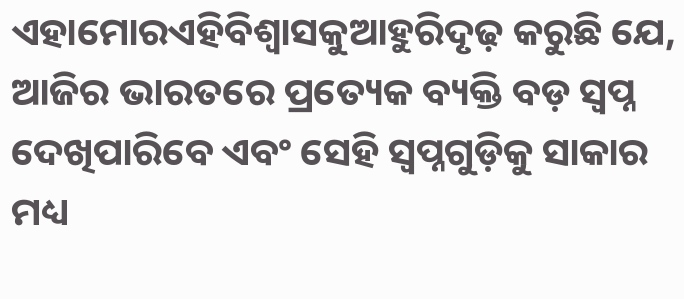ଏହାମୋରଏହିବିଶ୍ୱାସକୁଆହୁରିଦୃଢ଼ କରୁଛି ଯେ, ଆଜିର ଭାରତରେ ପ୍ରତ୍ୟେକ ବ୍ୟକ୍ତି ବଡ଼ ସ୍ୱପ୍ନ ଦେଖିପାରିବେ ଏବଂ ସେହି ସ୍ୱପ୍ନଗୁଡ଼ିକୁ ସାକାର ମଧ୍ୟ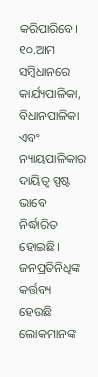କରିପାରିବେ।
୧୦.ଆମ ସମ୍ବିଧାନରେ କାର୍ଯ୍ୟପାଳିକା, ବିଧାନପାଳିକା ଏବଂ ନ୍ୟାୟପାଳିକାର ଦାୟିତ୍ୱ ସ୍ପଷ୍ଟ ଭାବେ ନିର୍ଦ୍ଧାରିତ ହୋଇଛି। ଜନପ୍ରତିନିଧିଙ୍କ କର୍ତ୍ତବ୍ୟ ହେଉଛି ଲୋକମାନଙ୍କ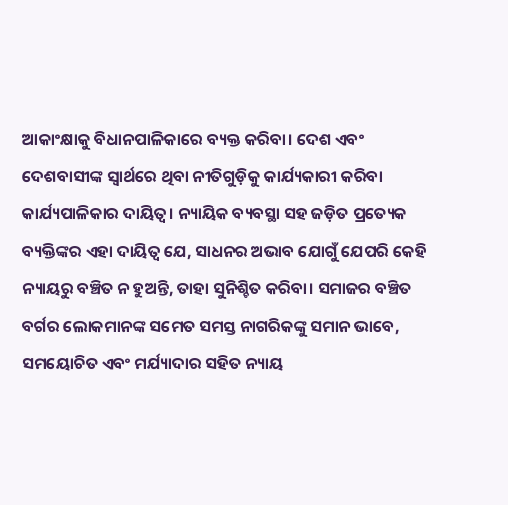ଆକାଂକ୍ଷାକୁ ବିଧାନପାଳିକାରେ ବ୍ୟକ୍ତ କରିବା। ଦେଶ ଏବଂ ଦେଶବାସୀଙ୍କ ସ୍ୱାର୍ଥରେ ଥିବା ନୀତିଗୁଡ଼ିକୁ କାର୍ଯ୍ୟକାରୀ କରିବା କାର୍ଯ୍ୟପାଳିକାର ଦାୟିତ୍ୱ। ନ୍ୟାୟିକ ବ୍ୟବସ୍ଥା ସହ ଜଡ଼ିତ ପ୍ରତ୍ୟେକ ବ୍ୟକ୍ତିଙ୍କର ଏହା ଦାୟିତ୍ୱ ଯେ, ସାଧନର ଅଭାବ ଯୋଗୁଁ ଯେପରି କେହି ନ୍ୟାୟରୁ ବଞ୍ଚିତ ନ ହୁଅନ୍ତି, ତାହା ସୁନିଶ୍ଚିତ କରିବା। ସମାଜର ବଞ୍ଚିତ ବର୍ଗର ଲୋକମାନଙ୍କ ସମେତ ସମସ୍ତ ନାଗରିକଙ୍କୁ ସମାନ ଭାବେ, ସମୟୋଚିତ ଏବଂ ମର୍ଯ୍ୟାଦାର ସହିତ ନ୍ୟାୟ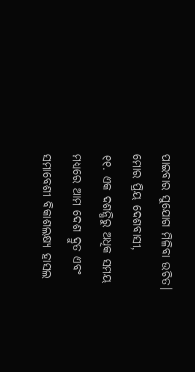ପାଇବାର ସୁଯୋଗ ମିଳିବା ଉଚିତ।
ମୋର ପ୍ରିୟ ଦେଶବାସୀ,
୧୧. ଏକ ଦଶନ୍ଧିରୁ ଅଧିକ ସମୟ ମଧ୍ୟରେ ଆମ ଦେଶ ଦ୍ରୁତ ଏବଂ ସମାବେଶୀ ବିକାଶଲକ୍ଷ୍ୟ ହାସଲ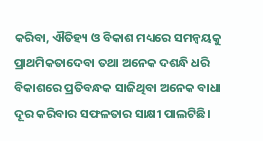କରିବା, ଐତିହ୍ୟ ଓ ବିକାଶ ମଧ୍ୟରେ ସମନ୍ୱୟକୁ ପ୍ରାଥମିକତାଦେବା ତଥା ଅନେକ ଦଶନ୍ଧି ଧରି ବିକାଶରେ ପ୍ରତିବନ୍ଧକ ସାଜିଥିବା ଅନେକ ବାଧା ଦୂର କରିବାର ସଫଳତାର ସାକ୍ଷୀ ପାଲଟିଛି।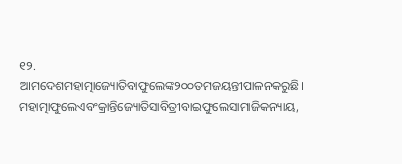୧୨. ଆମଦେଶମହାତ୍ମାଜ୍ୟୋତିବାଫୁଲେଙ୍କ୨୦୦ତମଜୟନ୍ତୀପାଳନକରୁଛି। ମହାତ୍ମାଫୁଲେଏବଂକ୍ରାନ୍ତିଜ୍ୟୋତିସାବିତ୍ରୀବାଇଫୁଲେସାମାଜିକନ୍ୟାୟ,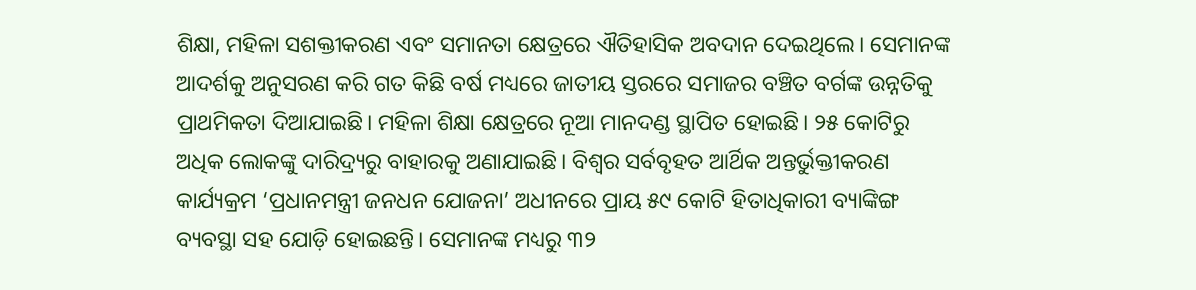ଶିକ୍ଷା, ମହିଳା ସଶକ୍ତୀକରଣ ଏବଂ ସମାନତା କ୍ଷେତ୍ରରେ ଐତିହାସିକ ଅବଦାନ ଦେଇଥିଲେ। ସେମାନଙ୍କ ଆଦର୍ଶକୁ ଅନୁସରଣ କରି ଗତ କିଛି ବର୍ଷ ମଧ୍ୟରେ ଜାତୀୟ ସ୍ତରରେ ସମାଜର ବଞ୍ଚିତ ବର୍ଗଙ୍କ ଉନ୍ନତିକୁ ପ୍ରାଥମିକତା ଦିଆଯାଇଛି। ମହିଳା ଶିକ୍ଷା କ୍ଷେତ୍ରରେ ନୂଆ ମାନଦଣ୍ଡ ସ୍ଥାପିତ ହୋଇଛି। ୨୫ କୋଟିରୁ ଅଧିକ ଲୋକଙ୍କୁ ଦାରିଦ୍ର୍ୟରୁ ବାହାରକୁ ଅଣାଯାଇଛି। ବିଶ୍ୱର ସର୍ବବୃହତ ଆର୍ଥିକ ଅନ୍ତର୍ଭୁକ୍ତୀକରଣ କାର୍ଯ୍ୟକ୍ରମ ‘ପ୍ରଧାନମନ୍ତ୍ରୀ ଜନଧନ ଯୋଜନା’ ଅଧୀନରେ ପ୍ରାୟ ୫୯ କୋଟି ହିତାଧିକାରୀ ବ୍ୟାଙ୍କିଙ୍ଗ ବ୍ୟବସ୍ଥା ସହ ଯୋଡ଼ି ହୋଇଛନ୍ତି। ସେମାନଙ୍କ ମଧ୍ୟରୁ ୩୨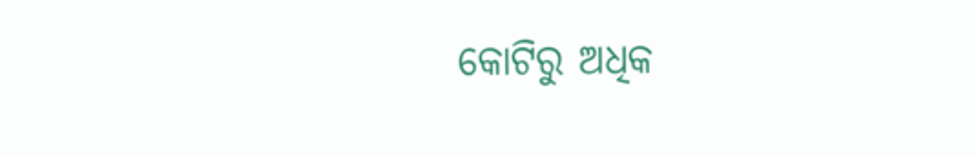କୋଟିରୁ ଅଧିକ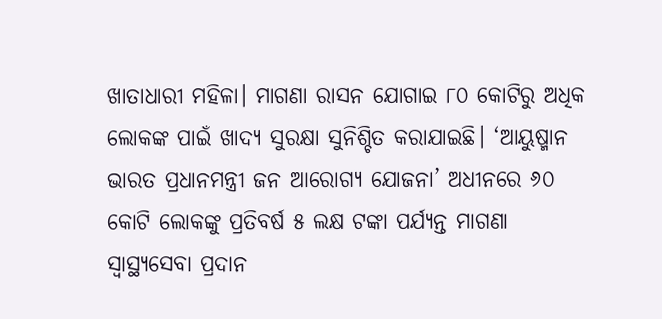ଖାତାଧାରୀ ମହିଳା। ମାଗଣା ରାସନ ଯୋଗାଇ ୮୦ କୋଟିରୁ ଅଧିକ ଲୋକଙ୍କ ପାଇଁ ଖାଦ୍ୟ ସୁରକ୍ଷା ସୁନିଶ୍ଚିତ କରାଯାଇଛି। ‘ଆୟୁଷ୍ମାନ ଭାରତ ପ୍ରଧାନମନ୍ତ୍ରୀ ଜନ ଆରୋଗ୍ୟ ଯୋଜନା’ ଅଧୀନରେ ୬୦ କୋଟି ଲୋକଙ୍କୁ ପ୍ରତିବର୍ଷ ୫ ଲକ୍ଷ ଟଙ୍କା ପର୍ଯ୍ୟନ୍ତ ମାଗଣା ସ୍ୱାସ୍ଥ୍ୟସେବା ପ୍ରଦାନ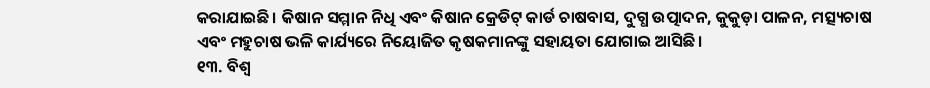କରାଯାଇଛି। କିଷାନ ସମ୍ମାନ ନିଧି ଏବଂ କିଷାନ କ୍ରେଡିଟ୍ କାର୍ଡ ଚାଷବାସ, ଦୁଗ୍ଧ ଉତ୍ପାଦନ, କୁକୁଡ଼ା ପାଳନ, ମତ୍ସ୍ୟଚାଷ ଏବଂ ମହୁଚାଷ ଭଳି କାର୍ଯ୍ୟରେ ନିୟୋଜିତ କୃଷକମାନଙ୍କୁ ସହାୟତା ଯୋଗାଇ ଆସିଛି।
୧୩. ବିଶ୍ୱ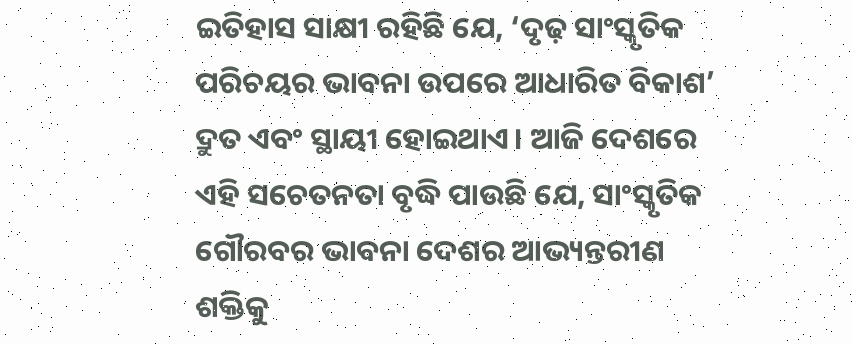ଇତିହାସ ସାକ୍ଷୀ ରହିଛି ଯେ, ‘ଦୃଢ଼ ସାଂସ୍କୃତିକ ପରିଚୟର ଭାବନା ଉପରେ ଆଧାରିତ ବିକାଶ’ ଦ୍ରୁତ ଏବଂ ସ୍ଥାୟୀ ହୋଇଥାଏ। ଆଜି ଦେଶରେ ଏହି ସଚେତନତା ବୃଦ୍ଧି ପାଉଛି ଯେ, ସାଂସ୍କୃତିକ ଗୌରବର ଭାବନା ଦେଶର ଆଭ୍ୟନ୍ତରୀଣ ଶକ୍ତିକୁ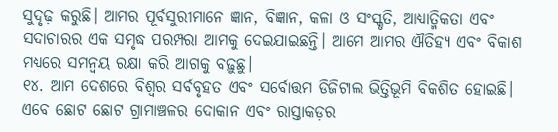ସୁଦୃଢ଼ କରୁଛି। ଆମର ପୂର୍ବସୁରୀମାନେ ଜ୍ଞାନ, ବିଜ୍ଞାନ, କଳା ଓ ସଂସ୍କୃତି, ଆଧ୍ୟାତ୍ମିକତା ଏବଂ ସଦାଚାରର ଏକ ସମୃଦ୍ଧ ପରମ୍ପରା ଆମକୁ ଦେଇଯାଇଛନ୍ତି। ଆମେ ଆମର ଐତିହ୍ୟ ଏବଂ ବିକାଶ ମଧ୍ୟରେ ସମନ୍ୱୟ ରକ୍ଷା କରି ଆଗକୁ ବଢ଼ୁଛୁ।
୧୪. ଆମ ଦେଶରେ ବିଶ୍ୱର ସର୍ବବୃହତ ଏବଂ ସର୍ବୋତ୍ତମ ଡିଜିଟାଲ ଭିତ୍ତିଭୂମି ବିକଶିତ ହୋଇଛି। ଏବେ ଛୋଟ ଛୋଟ ଗ୍ରାମାଞ୍ଚଳର ଦୋକାନ ଏବଂ ରାସ୍ତାକଡ଼ର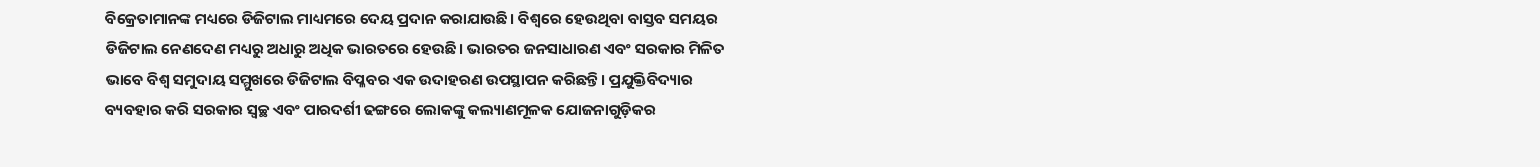ବିକ୍ରେତାମାନଙ୍କ ମଧ୍ୟରେ ଡିଜିଟାଲ ମାଧ୍ୟମରେ ଦେୟ ପ୍ରଦାନ କରାଯାଉଛି। ବିଶ୍ୱରେ ହେଉଥିବା ବାସ୍ତବ ସମୟର ଡିଜିଟାଲ ନେଣଦେଣ ମଧ୍ୟରୁ ଅଧାରୁ ଅଧିକ ଭାରତରେ ହେଉଛି। ଭାରତର ଜନସାଧାରଣ ଏବଂ ସରକାର ମିଳିତ ଭାବେ ବିଶ୍ୱ ସମୁଦାୟ ସମ୍ମୁଖରେ ଡିଜିଟାଲ ବିପ୍ଳବର ଏକ ଉଦାହରଣ ଉପସ୍ଥାପନ କରିଛନ୍ତି। ପ୍ରଯୁକ୍ତିବିଦ୍ୟାର ବ୍ୟବହାର କରି ସରକାର ସ୍ୱଚ୍ଛ ଏବଂ ପାରଦର୍ଶୀ ଢଙ୍ଗରେ ଲୋକଙ୍କୁ କଲ୍ୟାଣମୂଳକ ଯୋଜନାଗୁଡ଼ିକର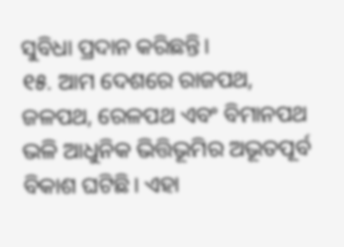ସୁବିଧା ପ୍ରଦାନ କରିଛନ୍ତି।
୧୫. ଆମ ଦେଶରେ ରାଜପଥ, ଜଳପଥ, ରେଳପଥ ଏବଂ ବିମାନପଥ ଭଳି ଆଧୁନିକ ଭିତ୍ତିଭୂମିର ଅଭୂତପୂର୍ବ ବିକାଶ ଘଟିଛି। ଏହା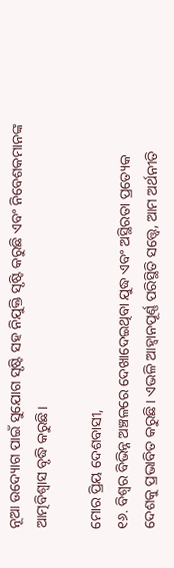ନୂଆ ଉଦ୍ୟୋଗ ପାଇଁ ସୁଯୋଗ ସୃଷ୍ଟି ସହ ନିଯୁକ୍ତି ସୃଷ୍ଟି କରୁଛି ଏବଂ ନିବେଶକମାନଙ୍କ ଆତ୍ମବିଶ୍ୱାସ ବୃଦ୍ଧି କରୁଛି।

ମୋର ପ୍ରିୟ ଦେଶବାସୀ,
୧୬. ବିଶ୍ୱର ବିଭିନ୍ନ ଅଞ୍ଚଳରେ ଦେଖାଦେଇଥିବା ଯୁଦ୍ଧ ଏବଂ ଅସ୍ଥିରତା ପ୍ରତ୍ୟେକ ଦେଶକୁ ପ୍ରଭାବିତ କରୁଛି। ଏଭଳି ଆହ୍ୱାନପୂର୍ଣ୍ଣ ପରିସ୍ଥିତି ସତ୍ତ୍ୱେ, ଆମ ଅର୍ଥନୀତି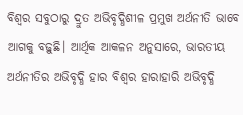ବିଶ୍ୱର ସବୁଠାରୁ ଦ୍ରୁତ ଅଭିବୃଦ୍ଧିଶୀଳ ପ୍ରମୁଖ ଅର୍ଥନୀତି ଭାବେ ଆଗକୁ ବଢ଼ୁଛି। ଆର୍ଥିକ ଆକଳନ ଅନୁସାରେ, ଭାରତୀୟ ଅର୍ଥନୀତିର ଅଭିବୃଦ୍ଧି ହାର ବିଶ୍ୱର ହାରାହାରି ଅଭିବୃଦ୍ଧି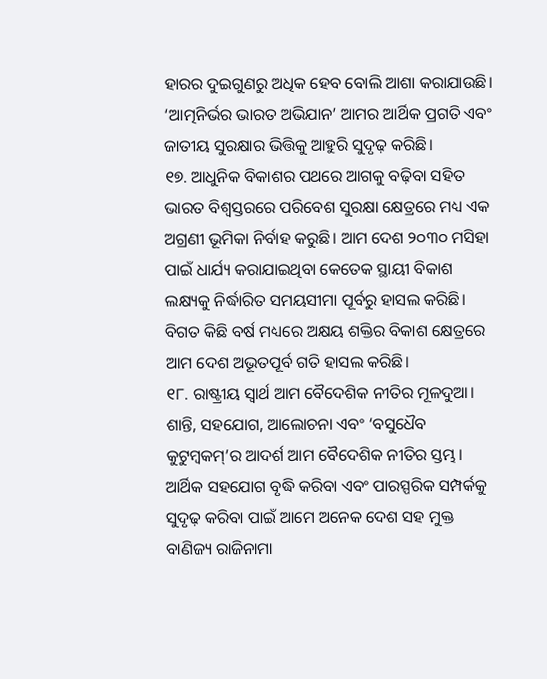ହାରର ଦୁଇଗୁଣରୁ ଅଧିକ ହେବ ବୋଲି ଆଶା କରାଯାଉଛି। ‘ଆତ୍ମନିର୍ଭର ଭାରତ ଅଭିଯାନ’ ଆମର ଆର୍ଥିକ ପ୍ରଗତି ଏବଂ ଜାତୀୟ ସୁରକ୍ଷାର ଭିତ୍ତିକୁ ଆହୁରି ସୁଦୃଢ଼ କରିଛି।
୧୭. ଆଧୁନିକ ବିକାଶର ପଥରେ ଆଗକୁ ବଢ଼ିବା ସହିତ ଭାରତ ବିଶ୍ୱସ୍ତରରେ ପରିବେଶ ସୁରକ୍ଷା କ୍ଷେତ୍ରରେ ମଧ୍ୟ ଏକ ଅଗ୍ରଣୀ ଭୂମିକା ନିର୍ବାହ କରୁଛି। ଆମ ଦେଶ ୨୦୩୦ ମସିହା ପାଇଁ ଧାର୍ଯ୍ୟ କରାଯାଇଥିବା କେତେକ ସ୍ଥାୟୀ ବିକାଶ ଲକ୍ଷ୍ୟକୁ ନିର୍ଦ୍ଧାରିତ ସମୟସୀମା ପୂର୍ବରୁ ହାସଲ କରିଛି। ବିଗତ କିଛି ବର୍ଷ ମଧ୍ୟରେ ଅକ୍ଷୟ ଶକ୍ତିର ବିକାଶ କ୍ଷେତ୍ରରେ ଆମ ଦେଶ ଅଭୂତପୂର୍ବ ଗତି ହାସଲ କରିଛି।
୧୮. ରାଷ୍ଟ୍ରୀୟ ସ୍ୱାର୍ଥ ଆମ ବୈଦେଶିକ ନୀତିର ମୂଳଦୁଆ। ଶାନ୍ତି, ସହଯୋଗ, ଆଲୋଚନା ଏବଂ ‘ବସୁଧୈବ କୁଟୁମ୍ବକମ୍’ର ଆଦର୍ଶ ଆମ ବୈଦେଶିକ ନୀତିର ସ୍ତମ୍ଭ। ଆର୍ଥିକ ସହଯୋଗ ବୃଦ୍ଧି କରିବା ଏବଂ ପାରସ୍ପରିକ ସମ୍ପର୍କକୁ ସୁଦୃଢ଼ କରିବା ପାଇଁ ଆମେ ଅନେକ ଦେଶ ସହ ମୁକ୍ତ ବାଣିଜ୍ୟ ରାଜିନାମା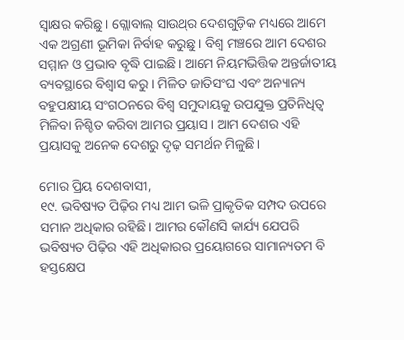ସ୍ବାକ୍ଷର କରିଛୁ। ଗ୍ଲୋବାଲ୍ ସାଉଥ୍‌ର ଦେଶଗୁଡ଼ିକ ମଧ୍ୟରେ ଆମେ ଏକ ଅଗ୍ରଣୀ ଭୂମିକା ନିର୍ବାହ କରୁଛୁ। ବିଶ୍ୱ ମଞ୍ଚରେ ଆମ ଦେଶର ସମ୍ମାନ ଓ ପ୍ରଭାବ ବୃଦ୍ଧି ପାଇଛି। ଆମେ ନିୟମଭିତ୍ତିକ ଅନ୍ତର୍ଜାତୀୟ ବ୍ୟବସ୍ଥାରେ ବିଶ୍ୱାସ କରୁ। ମିଳିତ ଜାତିସଂଘ ଏବଂ ଅନ୍ୟାନ୍ୟ ବହୁପକ୍ଷୀୟ ସଂଗଠନରେ ବିଶ୍ୱ ସମୁଦାୟକୁ ଉପଯୁକ୍ତ ପ୍ରତିନିଧିତ୍ୱ ମିଳିବା ନିଶ୍ଚିତ କରିବା ଆମର ପ୍ରୟାସ। ଆମ ଦେଶର ଏହି ପ୍ରୟାସକୁ ଅନେକ ଦେଶରୁ ଦୃଢ଼ ସମର୍ଥନ ମିଳୁଛି।

ମୋର ପ୍ରିୟ ଦେଶବାସୀ,
୧୯. ଭବିଷ୍ୟତ ପିଢ଼ିର ମଧ୍ୟ ଆମ ଭଳି ପ୍ରାକୃତିକ ସମ୍ପଦ ଉପରେ ସମାନ ଅଧିକାର ରହିଛି। ଆମର କୌଣସି କାର୍ଯ୍ୟ ଯେପରି ଭବିଷ୍ୟତ ପିଢ଼ିର ଏହି ଅଧିକାରର ପ୍ରୟୋଗରେ ସାମାନ୍ୟତମ ବି ହସ୍ତକ୍ଷେପ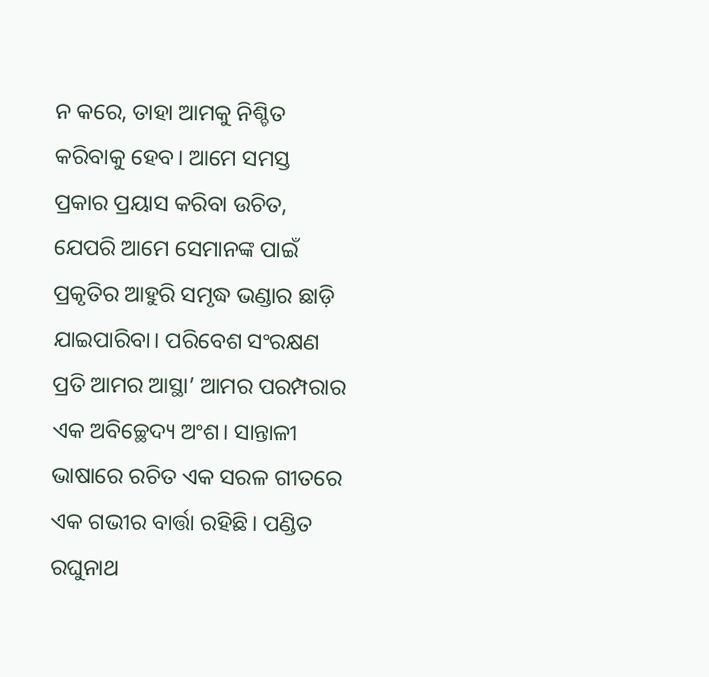ନ କରେ, ତାହା ଆମକୁ ନିଶ୍ଚିତ କରିବାକୁ ହେବ। ଆମେ ସମସ୍ତ ପ୍ରକାର ପ୍ରୟାସ କରିବା ଉଚିତ, ଯେପରି ଆମେ ସେମାନଙ୍କ ପାଇଁ ପ୍ରକୃତିର ଆହୁରି ସମୃଦ୍ଧ ଭଣ୍ଡାର ଛାଡ଼ି ଯାଇପାରିବା। ପରିବେଶ ସଂରକ୍ଷଣ ପ୍ରତି ଆମର ଆସ୍ଥା’ ଆମର ପରମ୍ପରାର ଏକ ଅବିଚ୍ଛେଦ୍ୟ ଅଂଶ। ସାନ୍ତାଳୀ ଭାଷାରେ ରଚିତ ଏକ ସରଳ ଗୀତରେ ଏକ ଗଭୀର ବାର୍ତ୍ତା ରହିଛି। ପଣ୍ଡିତ ରଘୁନାଥ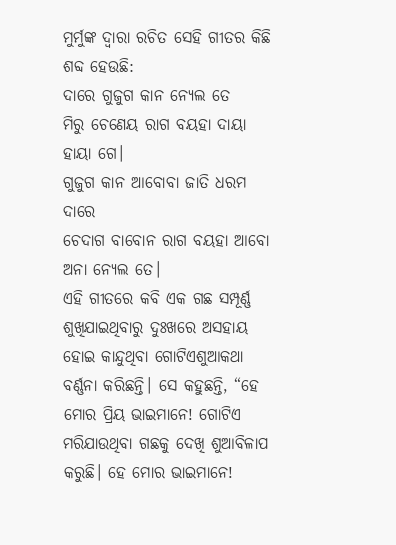ମୁର୍ମୁଙ୍କ ଦ୍ୱାରା ରଚିତ ସେହି ଗୀତର କିଛି ଶବ୍ଦ ହେଉଛି:
ଦାରେ ଗୁଜୁଗ କାନ ନ୍ୟେଲ ତେ
ମିରୁ ଚେଣେୟ ରାଗ ବୟହା ଦାୟା ହାୟା ଗେ।
ଗୁଜୁଗ କାନ ଆବୋବା ଜାତି ଧରମ ଦାରେ
ଚେଦାଗ ବାବୋନ ରାଗ ବୟହା ଆବୋ ଅନା ନ୍ୟେଲ ତେ।
ଏହି ଗୀତରେ କବି ଏକ ଗଛ ସମ୍ପୂର୍ଣ୍ଣ ଶୁଖିଯାଇଥିବାରୁ ଦୁଃଖରେ ଅସହାୟ ହୋଇ କାନ୍ଦୁଥିବା ଗୋଟିଏଶୁଆକଥା ବର୍ଣ୍ଣନା କରିଛନ୍ତି। ସେ କହୁଛନ୍ତି, “ହେ ମୋର ପ୍ରିୟ ଭାଇମାନେ! ଗୋଟିଏ ମରିଯାଉଥିବା ଗଛକୁ ଦେଖି ଶୁଆବିଳାପ କରୁଛି। ହେ ମୋର ଭାଇମାନେ!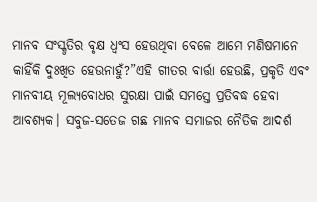ମାନବ ସଂସ୍କୃତିର ବୃକ୍ଷ ଧ୍ୱଂସ ହେଉଥିବା ବେଳେ ଆମେ ମଣିଷମାନେ କାହିଁକି ଦୁଃଖିତ ହେଉନାହୁଁ?”ଏହି ଗୀତର ବାର୍ତ୍ତା ହେଉଛି, ପ୍ରକୃତି ଏବଂ ମାନବୀୟ ମୂଲ୍ୟବୋଧର ସୁରକ୍ଷା ପାଇଁ ସମସ୍ତେ ପ୍ରତିବଦ୍ଧ ହେବା ଆବଶ୍ୟକ। ସବୁଜ-ସତେଜ ଗଛ ମାନବ ସମାଜର ନୈତିକ ଆଦର୍ଶ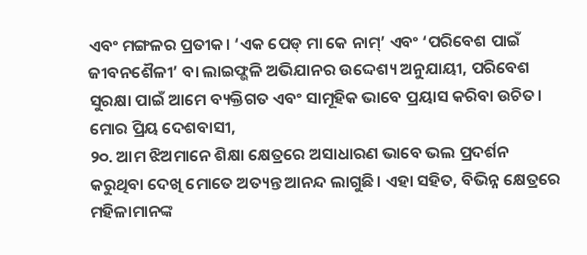ଏବଂ ମଙ୍ଗଳର ପ୍ରତୀକ। ‘ଏକ ପେଡ୍ ମା କେ ନାମ୍’ ଏବଂ ‘ପରିବେଶ ପାଇଁ ଜୀବନଶୈଳୀ’ ବା ଲାଇଫ୍ଭଳି ଅଭିଯାନର ଉଦ୍ଦେଶ୍ୟ ଅନୁଯାୟୀ, ପରିବେଶ ସୁରକ୍ଷା ପାଇଁ ଆମେ ବ୍ୟକ୍ତିଗତ ଏବଂ ସାମୂହିକ ଭାବେ ପ୍ରୟାସ କରିବା ଉଚିତ।
ମୋର ପ୍ରିୟ ଦେଶବାସୀ,
୨୦. ଆମ ଝିଅମାନେ ଶିକ୍ଷା କ୍ଷେତ୍ରରେ ଅସାଧାରଣ ଭାବେ ଭଲ ପ୍ରଦର୍ଶନ କରୁଥିବା ଦେଖି ମୋତେ ଅତ୍ୟନ୍ତ ଆନନ୍ଦ ଲାଗୁଛି। ଏହା ସହିତ, ବିଭିନ୍ନ କ୍ଷେତ୍ରରେ ମହିଳାମାନଙ୍କ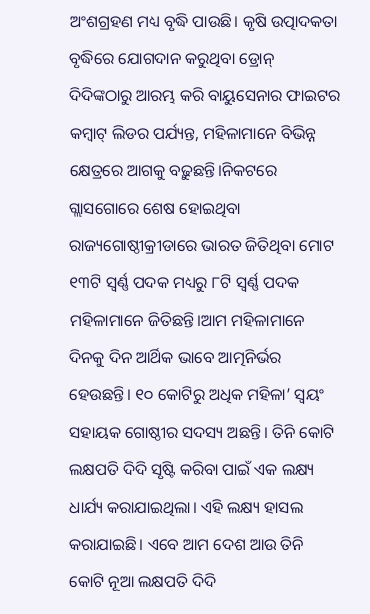ଅଂଶଗ୍ରହଣ ମଧ୍ୟ ବୃଦ୍ଧି ପାଉଛି। କୃଷି ଉତ୍ପାଦକତା ବୃଦ୍ଧିରେ ଯୋଗଦାନ କରୁଥିବା ଡ୍ରୋନ୍ ଦିଦିଙ୍କଠାରୁ ଆରମ୍ଭ କରି ବାୟୁସେନାର ଫାଇଟର କମ୍ବାଟ୍ ଲିଡର ପର୍ଯ୍ୟନ୍ତ, ମହିଳାମାନେ ବିଭିନ୍ନ କ୍ଷେତ୍ରରେ ଆଗକୁ ବଢ଼ୁଛନ୍ତି।ନିକଟରେ ଗ୍ଲାସଗୋରେ ଶେଷ ହୋଇଥିବା ରାଜ୍ୟଗୋଷ୍ଠୀକ୍ରୀଡାରେ ଭାରତ ଜିତିଥିବା ମୋଟ ୧୩ଟି ସ୍ୱର୍ଣ୍ଣ ପଦକ ମଧ୍ୟରୁ ୮ଟି ସ୍ୱର୍ଣ୍ଣ ପଦକ ମହିଳାମାନେ ଜିତିଛନ୍ତି।ଆମ ମହିଳାମାନେ ଦିନକୁ ଦିନ ଆର୍ଥିକ ଭାବେ ଆତ୍ମନିର୍ଭର ହେଉଛନ୍ତି। ୧୦ କୋଟିରୁ ଅଧିକ ମହିଳା’ ସ୍ୱୟଂ ସହାୟକ ଗୋଷ୍ଠୀର ସଦସ୍ୟ ଅଛନ୍ତି। ତିନି କୋଟି ଲକ୍ଷପତି ଦିଦି ସୃଷ୍ଟି କରିବା ପାଇଁ ଏକ ଲକ୍ଷ୍ୟ ଧାର୍ଯ୍ୟ କରାଯାଇଥିଲା। ଏହି ଲକ୍ଷ୍ୟ ହାସଲ କରାଯାଇଛି। ଏବେ ଆମ ଦେଶ ଆଉ ତିନି କୋଟି ନୂଆ ଲକ୍ଷପତି ଦିଦି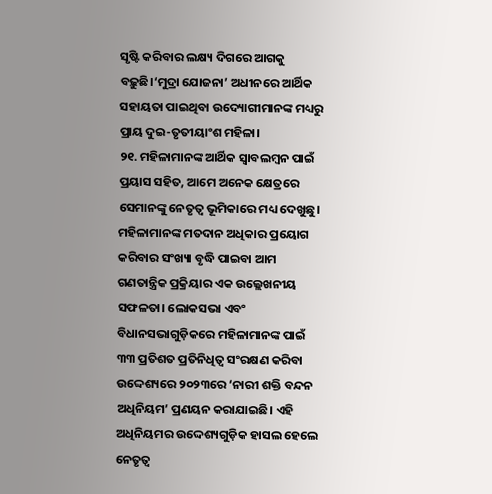ସୃଷ୍ଟି କରିବାର ଲକ୍ଷ୍ୟ ଦିଗରେ ଆଗକୁ ବଢ଼ୁଛି।‘ମୁଦ୍ରା ଯୋଜନା’ ଅଧୀନରେ ଆର୍ଥିକ ସହାୟତା ପାଇଥିବା ଉଦ୍ୟୋଗୀମାନଙ୍କ ମଧ୍ୟରୁ ପ୍ରାୟ ଦୁଇ-ତୃତୀୟାଂଶ ମହିଳା।
୨୧. ମହିଳାମାନଙ୍କ ଆର୍ଥିକ ସ୍ୱାବଲମ୍ବନ ପାଇଁ ପ୍ରୟାସ ସହିତ, ଆମେ ଅନେକ କ୍ଷେତ୍ରରେ ସେମାନଙ୍କୁ ନେତୃତ୍ୱ ଭୂମିକାରେ ମଧ୍ୟ ଦେଖୁଛୁ। ମହିଳାମାନଙ୍କ ମତଦାନ ଅଧିକାର ପ୍ରୟୋଗ କରିବାର ସଂଖ୍ୟା ବୃଦ୍ଧି ପାଇବା ଆମ ଗଣତାନ୍ତ୍ରିକ ପ୍ରକ୍ରିୟାର ଏକ ଉଲ୍ଲେଖନୀୟ ସଫଳତା। ଲୋକସଭା ଏବଂ ବିଧାନସଭାଗୁଡ଼ିକରେ ମହିଳାମାନଙ୍କ ପାଇଁ ୩୩ ପ୍ରତିଶତ ପ୍ରତିନିଧିତ୍ୱ ସଂରକ୍ଷଣ କରିବା ଉଦ୍ଦେଶ୍ୟରେ ୨୦୨୩ରେ ‘ନାରୀ ଶକ୍ତି ବନ୍ଦନ ଅଧିନିୟମ’ ପ୍ରଣୟନ କରାଯାଇଛି। ଏହି ଅଧିନିୟମର ଉଦ୍ଦେଶ୍ୟଗୁଡ଼ିକ ହାସଲ ହେଲେ ନେତୃତ୍ୱ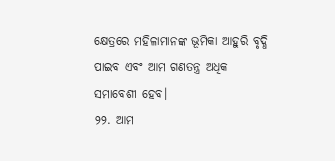କ୍ଷେତ୍ରରେ ମହିଳାମାନଙ୍କ ଭୂମିକା ଆହୁରି ବୃଦ୍ଧି ପାଇବ ଏବଂ ଆମ ଗଣତନ୍ତ୍ର ଅଧିକ ସମାବେଶୀ ହେବ।
୨୨. ଆମ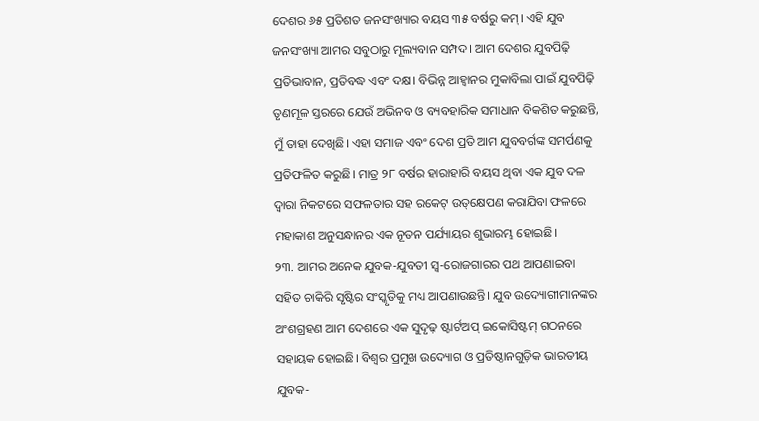ଦେଶର ୬୫ ପ୍ରତିଶତ ଜନସଂଖ୍ୟାର ବୟସ ୩୫ ବର୍ଷରୁ କମ୍। ଏହି ଯୁବ ଜନସଂଖ୍ୟା ଆମର ସବୁଠାରୁ ମୂଲ୍ୟବାନ ସମ୍ପଦ। ଆମ ଦେଶର ଯୁବପିଢ଼ି ପ୍ରତିଭାବାନ, ପ୍ରତିବଦ୍ଧ ଏବଂ ଦକ୍ଷ। ବିଭିନ୍ନ ଆହ୍ୱାନର ମୁକାବିଲା ପାଇଁ ଯୁବପିଢ଼ି ତୃଣମୂଳ ସ୍ତରରେ ଯେଉଁ ଅଭିନବ ଓ ବ୍ୟବହାରିକ ସମାଧାନ ବିକଶିତ କରୁଛନ୍ତି, ମୁଁ ତାହା ଦେଖିଛି। ଏହା ସମାଜ ଏବଂ ଦେଶ ପ୍ରତି ଆମ ଯୁବବର୍ଗଙ୍କ ସମର୍ପଣକୁ ପ୍ରତିଫଳିତ କରୁଛି। ମାତ୍ର ୨୮ ବର୍ଷର ହାରାହାରି ବୟସ ଥିବା ଏକ ଯୁବ ଦଳ ଦ୍ୱାରା ନିକଟରେ ସଫଳତାର ସହ ରକେଟ୍‌ ଉତ୍‌କ୍ଷେପଣ କରାଯିବା ଫଳରେ ମହାକାଶ ଅନୁସନ୍ଧାନର ଏକ ନୂତନ ପର୍ଯ୍ୟାୟର ଶୁଭାରମ୍ଭ ହୋଇଛି।
୨୩. ଆମର ଅନେକ ଯୁବକ-ଯୁବତୀ ସ୍ଵ-ରୋଜଗାରର ପଥ ଆପଣାଇବା ସହିତ ଚାକିରି ସୃଷ୍ଟିର ସଂସ୍କୃତିକୁ ମଧ୍ୟ ଆପଣାଉଛନ୍ତି। ଯୁବ ଉଦ୍ୟୋଗୀମାନଙ୍କର ଅଂଶଗ୍ରହଣ ଆମ ଦେଶରେ ଏକ ସୁଦୃଢ଼ ଷ୍ଟାର୍ଟଅପ୍ ଇକୋସିଷ୍ଟମ୍ ଗଠନରେ ସହାୟକ ହୋଇଛି। ବିଶ୍ୱର ପ୍ରମୁଖ ଉଦ୍ୟୋଗ ଓ ପ୍ରତିଷ୍ଠାନଗୁଡ଼ିକ ଭାରତୀୟ ଯୁବକ-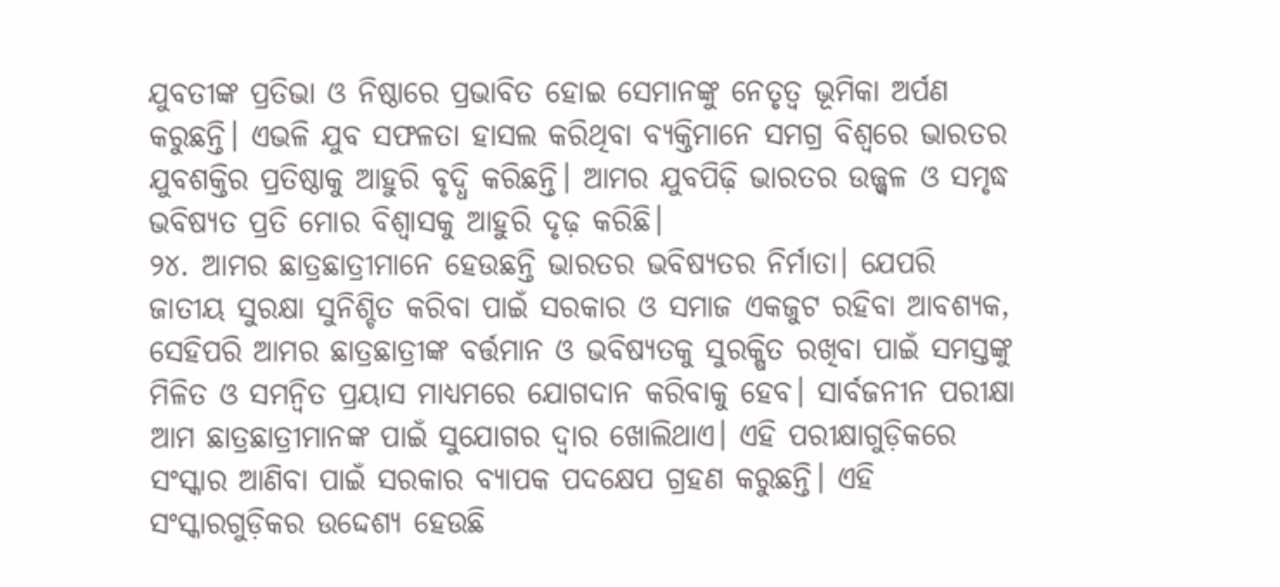ଯୁବତୀଙ୍କ ପ୍ରତିଭା ଓ ନିଷ୍ଠାରେ ପ୍ରଭାବିତ ହୋଇ ସେମାନଙ୍କୁ ନେତୃତ୍ୱ ଭୂମିକା ଅର୍ପଣ କରୁଛନ୍ତି। ଏଭଳି ଯୁବ ସଫଳତା ହାସଲ କରିଥିବା ବ୍ୟକ୍ତିମାନେ ସମଗ୍ର ବିଶ୍ୱରେ ଭାରତର ଯୁବଶକ୍ତିର ପ୍ରତିଷ୍ଠାକୁ ଆହୁରି ବୃଦ୍ଧି କରିଛନ୍ତି। ଆମର ଯୁବପିଢ଼ି ଭାରତର ଉଜ୍ଜ୍ୱଳ ଓ ସମୃଦ୍ଧ ଭବିଷ୍ୟତ ପ୍ରତି ମୋର ବିଶ୍ୱାସକୁ ଆହୁରି ଦୃଢ଼ କରିଛି।
୨୪. ଆମର ଛାତ୍ରଛାତ୍ରୀମାନେ ହେଉଛନ୍ତି ଭାରତର ଭବିଷ୍ୟତର ନିର୍ମାତା। ଯେପରି ଜାତୀୟ ସୁରକ୍ଷା ସୁନିଶ୍ଚିତ କରିବା ପାଇଁ ସରକାର ଓ ସମାଜ ଏକଜୁଟ ରହିବା ଆବଶ୍ୟକ, ସେହିପରି ଆମର ଛାତ୍ରଛାତ୍ରୀଙ୍କ ବର୍ତ୍ତମାନ ଓ ଭବିଷ୍ୟତକୁ ସୁରକ୍ଷିତ ରଖିବା ପାଇଁ ସମସ୍ତଙ୍କୁ ମିଳିତ ଓ ସମନ୍ୱିତ ପ୍ରୟାସ ମାଧ୍ୟମରେ ଯୋଗଦାନ କରିବାକୁ ହେବ। ସାର୍ବଜନୀନ ପରୀକ୍ଷା ଆମ ଛାତ୍ରଛାତ୍ରୀମାନଙ୍କ ପାଇଁ ସୁଯୋଗର ଦ୍ୱାର ଖୋଲିଥାଏ। ଏହି ପରୀକ୍ଷାଗୁଡ଼ିକରେ ସଂସ୍କାର ଆଣିବା ପାଇଁ ସରକାର ବ୍ୟାପକ ପଦକ୍ଷେପ ଗ୍ରହଣ କରୁଛନ୍ତି। ଏହି ସଂସ୍କାରଗୁଡ଼ିକର ଉଦ୍ଦେଶ୍ୟ ହେଉଛି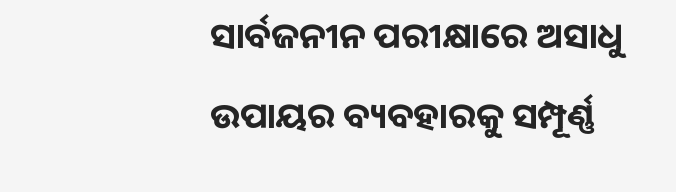ସାର୍ବଜନୀନ ପରୀକ୍ଷାରେ ଅସାଧୁ ଉପାୟର ବ୍ୟବହାରକୁ ସମ୍ପୂର୍ଣ୍ଣ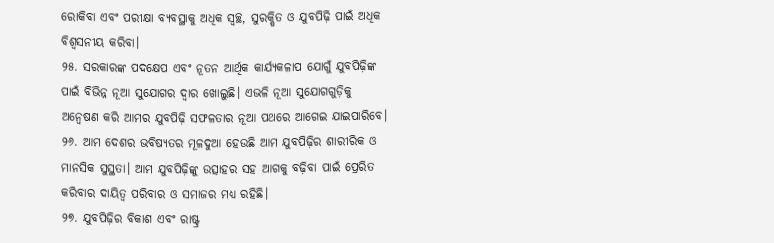ରୋକିବା ଏବଂ ପରୀକ୍ଷା ବ୍ୟବସ୍ଥାକୁ ଅଧିକ ସ୍ୱଚ୍ଛ, ସୁରକ୍ଷିତ ଓ ଯୁବପିଢ଼ି ପାଇଁ ଅଧିକ ବିଶ୍ୱସନୀୟ କରିବା।
୨୫. ସରକାରଙ୍କ ପଦକ୍ଷେପ ଏବଂ ନୂତନ ଆର୍ଥିକ କାର୍ଯ୍ୟକଳାପ ଯୋଗୁଁ ଯୁବପିଢ଼ିଙ୍କ ପାଇଁ ବିଭିନ୍ନ ନୂଆ ସୁଯୋଗର ଦ୍ୱାର ଖୋଲୁଛି। ଏଭଳି ନୂଆ ସୁଯୋଗଗୁଡ଼ିକୁ ଅନ୍ୱେଷଣ କରି ଆମର ଯୁବପିଢ଼ି ସଫଳତାର ନୂଆ ପଥରେ ଆଗେଇ ଯାଇପାରିବେ।
୨୬. ଆମ ଦେଶର ଭବିଷ୍ୟତର ମୂଳଦୁଆ ହେଉଛି ଆମ ଯୁବପିଢ଼ିର ଶାରୀରିକ ଓ ମାନସିକ ସୁସ୍ଥତା। ଆମ ଯୁବପିଢ଼ିଙ୍କୁ ଉତ୍ସାହର ସହ ଆଗକୁ ବଢ଼ିବା ପାଇଁ ପ୍ରେରିତ କରିବାର ଦାୟିତ୍ୱ ପରିବାର ଓ ସମାଜର ମଧ୍ୟ ରହିଛି।
୨୭. ଯୁବପିଢ଼ିର ବିକାଶ ଏବଂ ରାଷ୍ଟ୍ର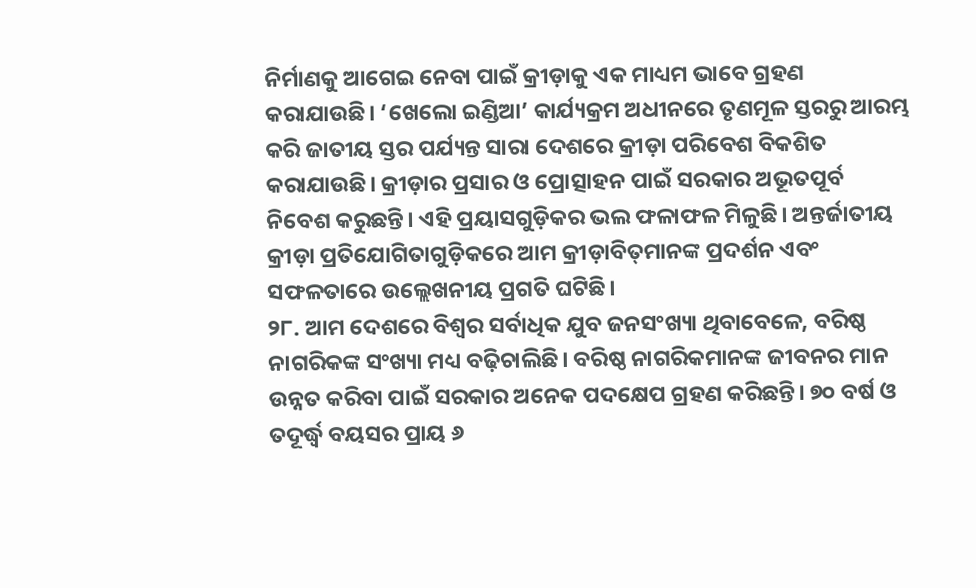ନିର୍ମାଣକୁ ଆଗେଇ ନେବା ପାଇଁ କ୍ରୀଡ଼ାକୁ ଏକ ମାଧ୍ୟମ ଭାବେ ଗ୍ରହଣ କରାଯାଉଛି। ‘ଖେଲୋ ଇଣ୍ଡିଆ’ କାର୍ଯ୍ୟକ୍ରମ ଅଧୀନରେ ତୃଣମୂଳ ସ୍ତରରୁ ଆରମ୍ଭ କରି ଜାତୀୟ ସ୍ତର ପର୍ଯ୍ୟନ୍ତ ସାରା ଦେଶରେ କ୍ରୀଡ଼ା ପରିବେଶ ବିକଶିତ କରାଯାଉଛି। କ୍ରୀଡ଼ାର ପ୍ରସାର ଓ ପ୍ରୋତ୍ସାହନ ପାଇଁ ସରକାର ଅଭୂତପୂର୍ବ ନିବେଶ କରୁଛନ୍ତି। ଏହି ପ୍ରୟାସଗୁଡ଼ିକର ଭଲ ଫଳାଫଳ ମିଳୁଛି। ଅନ୍ତର୍ଜାତୀୟ କ୍ରୀଡ଼ା ପ୍ରତିଯୋଗିତାଗୁଡ଼ିକରେ ଆମ କ୍ରୀଡ଼ାବିତ୍‌ମାନଙ୍କ ପ୍ରଦର୍ଶନ ଏବଂ ସଫଳତାରେ ଉଲ୍ଲେଖନୀୟ ପ୍ରଗତି ଘଟିଛି।
୨୮. ଆମ ଦେଶରେ ବିଶ୍ୱର ସର୍ବାଧିକ ଯୁବ ଜନସଂଖ୍ୟା ଥିବାବେଳେ, ବରିଷ୍ଠ ନାଗରିକଙ୍କ ସଂଖ୍ୟା ମଧ୍ୟ ବଢ଼ିଚାଲିଛି। ବରିଷ୍ଠ ନାଗରିକମାନଙ୍କ ଜୀବନର ମାନ ଉନ୍ନତ କରିବା ପାଇଁ ସରକାର ଅନେକ ପଦକ୍ଷେପ ଗ୍ରହଣ କରିଛନ୍ତି। ୭୦ ବର୍ଷ ଓ ତଦୂର୍ଦ୍ଧ୍ୱ ବୟସର ପ୍ରାୟ ୬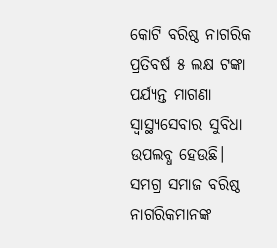କୋଟି ବରିଷ୍ଠ ନାଗରିକ ପ୍ରତିବର୍ଷ ୫ ଲକ୍ଷ ଟଙ୍କା ପର୍ଯ୍ୟନ୍ତ ମାଗଣା ସ୍ୱାସ୍ଥ୍ୟସେବାର ସୁବିଧା ଉପଲବ୍ଧ ହେଉଛି। ସମଗ୍ର ସମାଜ ବରିଷ୍ଠ ନାଗରିକମାନଙ୍କ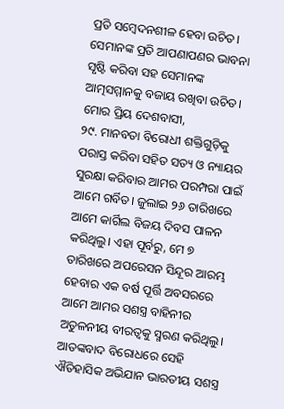ପ୍ରତି ସମ୍ବେଦନଶୀଳ ହେବା ଉଚିତ। ସେମାନଙ୍କ ପ୍ରତି ଆପଣାପଣର ଭାବନା ସୃଷ୍ଟି କରିବା ସହ ସେମାନଙ୍କ ଆତ୍ମସମ୍ମାନକୁ ବଜାୟ ରଖିବା ଉଚିତ।
ମୋର ପ୍ରିୟ ଦେଶବାସୀ,
୨୯. ମାନବତା ବିରୋଧୀ ଶକ୍ତିଗୁଡ଼ିକୁ ପରାସ୍ତ କରିବା ସହିତ ସତ୍ୟ ଓ ନ୍ୟାୟର ସୁରକ୍ଷା କରିବାର ଆମର ପରମ୍ପରା ପାଇଁ ଆମେ ଗର୍ବିତ। ଜୁଲାଇ ୨୬ ତାରିଖରେ ଆମେ କାର୍ଗିଲ ବିଜୟ ଦିବସ ପାଳନ କରିଥିଲୁ। ଏହା ପୂର୍ବରୁ, ମେ ୭ ତାରିଖରେ ଅପରେସନ ସିନ୍ଦୂର ଆରମ୍ଭ ହେବାର ଏକ ବର୍ଷ ପୂର୍ତ୍ତି ଅବସରରେ ଆମେ ଆମର ସଶସ୍ତ୍ର ବାହିନୀର ଅତୁଳନୀୟ ବୀରତ୍ୱକୁ ସ୍ମରଣ କରିଥିଲୁ। ଆତଙ୍କବାଦ ବିରୋଧରେ ସେହି ଐତିହାସିକ ଅଭିଯାନ ଭାରତୀୟ ସଶସ୍ତ୍ର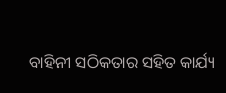ବାହିନୀ ସଠିକତାର ସହିତ କାର୍ଯ୍ୟ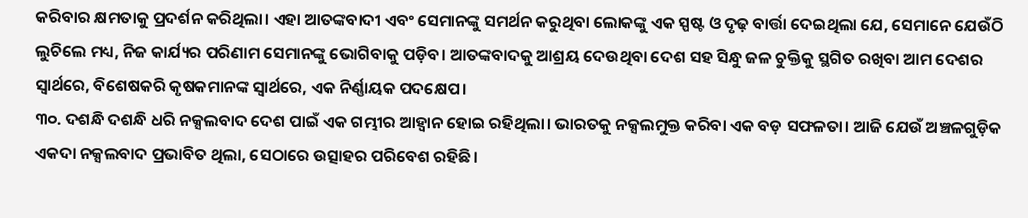କରିବାର କ୍ଷମତାକୁ ପ୍ରଦର୍ଶନ କରିଥିଲା। ଏହା ଆତଙ୍କବାଦୀ ଏବଂ ସେମାନଙ୍କୁ ସମର୍ଥନ କରୁଥିବା ଲୋକଙ୍କୁ ଏକ ସ୍ପଷ୍ଟ ଓ ଦୃଢ଼ ବାର୍ତ୍ତା ଦେଇଥିଲା ଯେ, ସେମାନେ ଯେଉଁଠି ଲୁଚିଲେ ମଧ୍ୟ, ନିଜ କାର୍ଯ୍ୟର ପରିଣାମ ସେମାନଙ୍କୁ ଭୋଗିବାକୁ ପଡ଼ିବ। ଆତଙ୍କବାଦକୁ ଆଶ୍ରୟ ଦେଉଥିବା ଦେଶ ସହ ସିନ୍ଧୁ ଜଳ ଚୁକ୍ତିକୁ ସ୍ଥଗିତ ରଖିବା ଆମ ଦେଶର ସ୍ୱାର୍ଥରେ, ବିଶେଷକରି କୃଷକମାନଙ୍କ ସ୍ୱାର୍ଥରେ, ଏକ ନିର୍ଣ୍ଣାୟକ ପଦକ୍ଷେପ।
୩୦. ଦଶନ୍ଧି ଦଶନ୍ଧି ଧରି ନକ୍ସଲବାଦ ଦେଶ ପାଇଁ ଏକ ଗମ୍ଭୀର ଆହ୍ୱାନ ହୋଇ ରହିଥିଲା। ଭାରତକୁ ନକ୍ସଲମୁକ୍ତ କରିବା ଏକ ବଡ଼ ସଫଳତା। ଆଜି ଯେଉଁ ଅଞ୍ଚଳଗୁଡ଼ିକ ଏକଦା ନକ୍ସଲବାଦ ପ୍ରଭାବିତ ଥିଲା, ସେଠାରେ ଉତ୍ସାହର ପରିବେଶ ରହିଛି।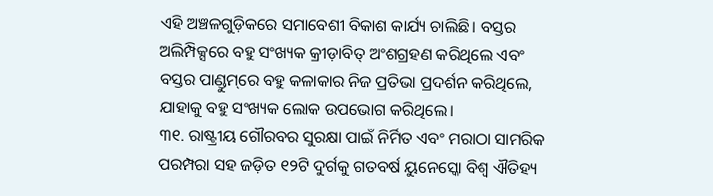ଏହି ଅଞ୍ଚଳଗୁଡ଼ିକରେ ସମାବେଶୀ ବିକାଶ କାର୍ଯ୍ୟ ଚାଲିଛି। ବସ୍ତର ଅଲିମ୍ପିକ୍ସରେ ବହୁ ସଂଖ୍ୟକ କ୍ରୀଡ଼ାବିତ୍ ଅଂଶଗ୍ରହଣ କରିଥିଲେ ଏବଂ ବସ୍ତର ପାଣ୍ଡୁମ୍‌ରେ ବହୁ କଳାକାର ନିଜ ପ୍ରତିଭା ପ୍ରଦର୍ଶନ କରିଥିଲେ, ଯାହାକୁ ବହୁ ସଂଖ୍ୟକ ଲୋକ ଉପଭୋଗ କରିଥିଲେ।
୩୧. ରାଷ୍ଟ୍ରୀୟ ଗୌରବର ସୁରକ୍ଷା ପାଇଁ ନିର୍ମିତ ଏବଂ ମରାଠା ସାମରିକ ପରମ୍ପରା ସହ ଜଡ଼ିତ ୧୨ଟି ଦୁର୍ଗକୁ ଗତବର୍ଷ ୟୁନେସ୍କୋ ବିଶ୍ୱ ଐତିହ୍ୟ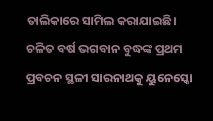ତାଲିକାରେ ସାମିଲ କରାଯାଇଛି। ଚଳିତ ବର୍ଷ ଭଗବାନ ବୁଦ୍ଧଙ୍କ ପ୍ରଥମ ପ୍ରବଚନ ସ୍ଥଳୀ ସାରନାଥକୁ ୟୁନେସ୍କୋ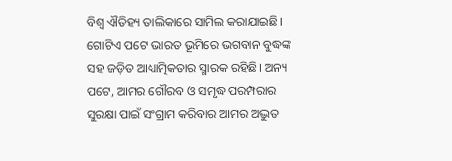ବିଶ୍ୱ ଐତିହ୍ୟ ତାଲିକାରେ ସାମିଲ କରାଯାଇଛି। ଗୋଟିଏ ପଟେ ଭାରତ ଭୂମିରେ ଭଗବାନ ବୁଦ୍ଧଙ୍କ ସହ ଜଡ଼ିତ ଆଧ୍ୟାତ୍ମିକତାର ସ୍ମାରକ ରହିଛି। ଅନ୍ୟ ପଟେ, ଆମର ଗୌରବ ଓ ସମୃଦ୍ଧ ପରମ୍ପରାର ସୁରକ୍ଷା ପାଇଁ ସଂଗ୍ରାମ କରିବାର ଆମର ଅଦ୍ଭୁତ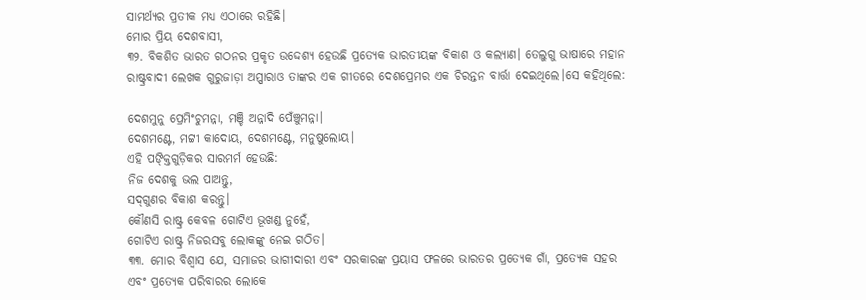ସାମର୍ଥ୍ୟର ପ୍ରତୀକ ମଧ୍ୟ ଏଠାରେ ରହିଛି।
ମୋର ପ୍ରିୟ ଦେଶବାସୀ,
୩୨. ବିକଶିତ ଭାରତ ଗଠନର ପ୍ରକୃତ ଉଦ୍ଦେଶ୍ୟ ହେଉଛି ପ୍ରତ୍ୟେକ ଭାରତୀୟଙ୍କ ବିକାଶ ଓ କଲ୍ୟାଣ। ତେଲୁଗୁ ଭାଷାରେ ମହାନ ରାଷ୍ଟ୍ରବାଦୀ ଲେଖକ ଗୁରୁଜାଡ଼ା ଅପ୍ପାରାଓ ତାଙ୍କର ଏକ ଗୀତରେ ଦେଶପ୍ରେମର ଏକ ଚିରନ୍ତନ ବାର୍ତ୍ତା ଦେଇଥିଲେ।ସେ କହିଥିଲେ:

ଦେଶମୁନୁ ପ୍ରେମିଂଚୁମନ୍ନା, ମଞ୍ଚି ଅନ୍ନାଦି ପେଁଞ୍ଚୁମନ୍ନା।
ଦେଶମଣ୍ଟେ, ମଟ୍ଟୀ କାଦୋୟ, ଦେଶମଣ୍ଟେ, ମନୁଷୁଲୋୟ।
ଏହି ପଙ୍କ୍ତିଗୁଡ଼ିକର ସାରମର୍ମ ହେଉଛି:
ନିଜ ଦେଶକୁ ଭଲ ପାଅନ୍ତୁ,
ସଦ୍‌ଗୁଣର ବିକାଶ କରନ୍ତୁ।
କୌଣସି ରାଷ୍ଟ୍ର କେବଳ ଗୋଟିଏ ଭୂଖଣ୍ଡ ନୁହେଁ,
ଗୋଟିଏ ରାଷ୍ଟ୍ର ନିଜରସବୁ ଲୋକଙ୍କୁ ନେଇ ଗଠିତ।
୩୩. ମୋର ବିଶ୍ୱାସ ଯେ, ସମାଜର ଭାଗୀଦାରୀ ଏବଂ ସରକାରଙ୍କ ପ୍ରୟାସ ଫଳରେ ଭାରତର ପ୍ରତ୍ୟେକ ଗାଁ, ପ୍ରତ୍ୟେକ ସହର ଏବଂ ପ୍ରତ୍ୟେକ ପରିବାରର ଲୋକେ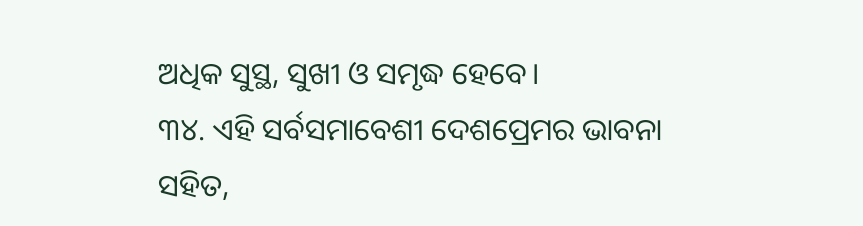ଅଧିକ ସୁସ୍ଥ, ସୁଖୀ ଓ ସମୃଦ୍ଧ ହେବେ।
୩୪. ଏହି ସର୍ବସମାବେଶୀ ଦେଶପ୍ରେମର ଭାବନା ସହିତ,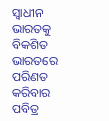ସ୍ୱାଧୀନ ଭାରତକୁ ବିକଶିତ ଭାରତରେ ପରିଣତ କରିବାର ପବିତ୍ର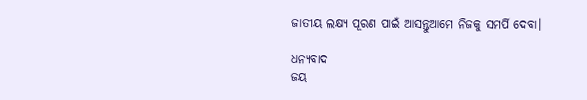ଜାତୀୟ ଲକ୍ଷ୍ୟ ପୂରଣ ପାଇଁ ଆସନ୍ତୁଆମେ ନିଜକୁ ସମର୍ପି ଦେବା।

ଧନ୍ୟବାଦ
ଜୟ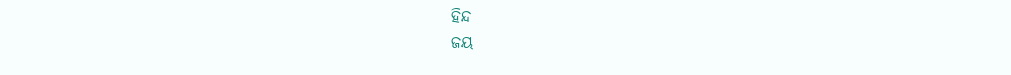ହିନ୍ଦ
ଜୟ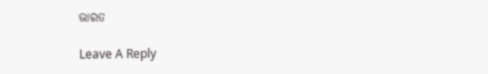ଭାରତ

Leave A Reply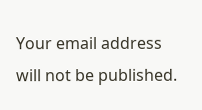Your email address will not be published.